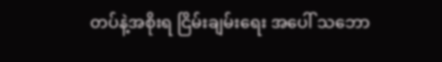တပ်နဲ့အစိုးရ ငြိမ်းချမ်းရေး အပေါ် သဘော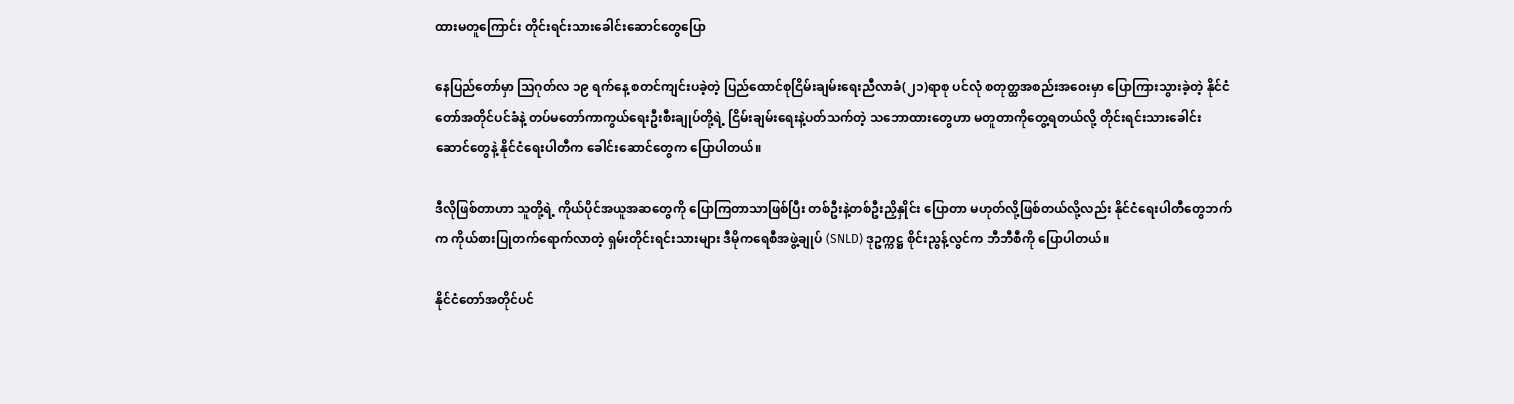ထားမတူကြောင်း တိုင်းရင်းသားခေါင်းဆောင်တွေပြော

နေပြည်တော်မှာ သြဂုတ်လ ၁၉ ရက်နေ့ စတင်ကျင်းပခဲ့တဲ့ ပြည်ထောင်စုငြိမ်းချမ်းရေးညီလာခံ(၂၁)ရာစု ပင်လုံ စတုတ္ထအစည်းအဝေးမှာ ပြောကြားသွားခဲ့တဲ့ နိုင်ငံတော်အတိုင်ပင်ခံနဲ့ တပ်မတော်ကာကွယ်ရေးဦးစီးချုပ်တို့ရဲ့ ငြိမ်းချမ်းရေးနဲ့ပတ်သက်တဲ့ သဘောထားတွေဟာ မတူတာကိုတွေ့ရတယ်လို့ တိုင်းရင်းသားခေါင်းဆောင်တွေနဲ့ နိုင်ငံရေးပါတီက ခေါင်းဆောင်တွေက ပြောပါတယ်။

ဒီလိုဖြစ်တာဟာ သူတို့ရဲ့ ကိုယ်ပိုင်အယူအဆတွေကို ပြောကြတာသာဖြစ်ပြီး တစ်ဦးနဲ့တစ်ဦးညှိနှိုင်း ပြောတာ မဟုတ်လို့ဖြစ်တယ်လို့လည်း နိုင်ငံရေးပါတီတွေဘက်က ကိုယ်စားပြုတက်ရောက်လာတဲ့ ရှမ်းတိုင်းရင်းသားများ ဒီမိုကရေစီအဖွဲ့ချုပ် (SNLD) ဒုဥက္ကဋ္ဌ စိုင်းညွန့်လွင်က ဘီဘီစီကို ပြောပါတယ်။

နိုင်ငံတော်အတိုင်ပင်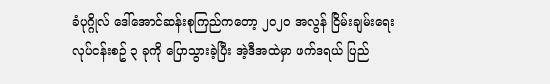ခံပုဂ္ဂိုလ် ဒေါ်အောင်ဆန်းစုကြည်ကတော့ ၂၀၂၀ အလွန် ငြိမ်းချမ်းရေးလုပ်ငန်းစဥ် ၃ ခုကို ပြောသွားခဲ့ပြီး အဲ့ဒီအထဲမှာ ဖက်ဒရယ် ပြည်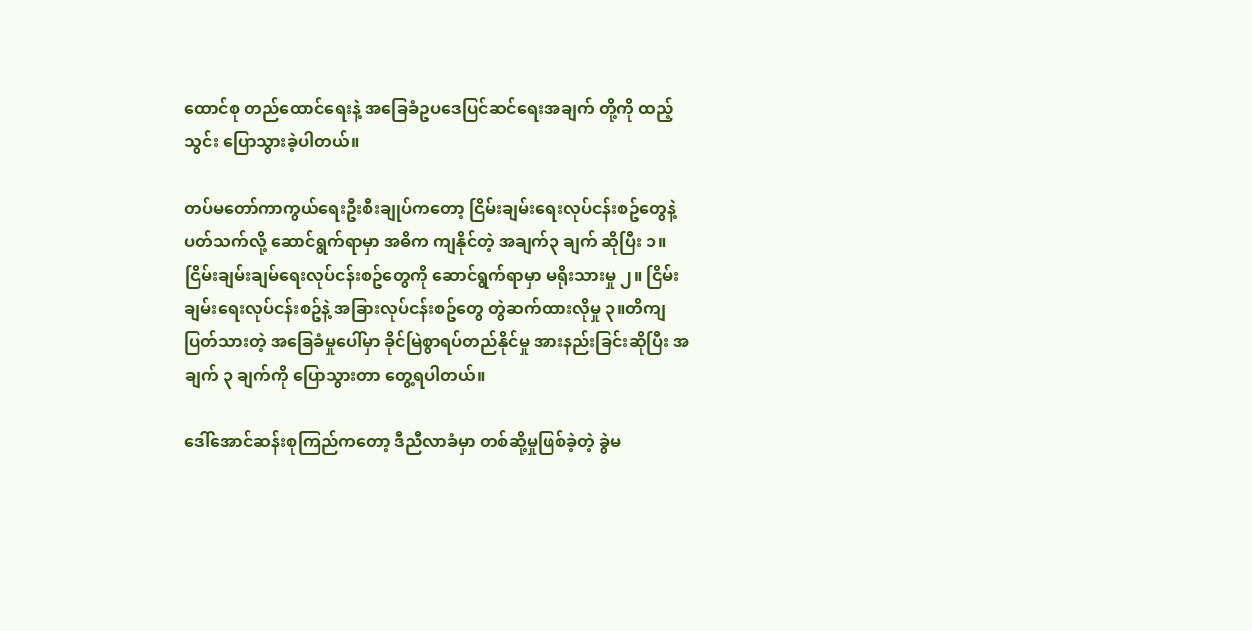ထောင်စု တည်ထောင်ရေးနဲ့ အခြေခံဥပဒေပြင်ဆင်ရေးအချက် တို့ကို ထည့်သွင်း ပြောသွားခဲ့ပါတယ်။

တပ်မတော်ကာကွယ်ရေးဦးစီးချုပ်ကတော့ ငြိမ်းချမ်းရေးလုပ်ငန်းစဥ်တွေနဲ့ ပတ်သက်လို့ ဆောင်ရွက်ရာမှာ အဓိက ကျနိုင်တဲ့ အချက်၃ ချက် ဆိုပြီး ၁။ ငြိမ်းချမ်းချမ်ရေးလုပ်ငန်းစဥ်တွေကို ဆောင်ရွက်ရာမှာ မရိုးသားမှု ၂။ ငြိမ်းချမ်းရေးလုပ်ငန်းစဥ်နဲ့ အခြားလုပ်ငန်းစဥ်တွေ တွဲဆက်ထားလိုမှု ၃။တိကျပြတ်သားတဲ့ အခြေခံမှုပေါ်မှာ ခိုင်မြဲစွာရပ်တည်နိုင်မှု အားနည်းခြင်းဆိုပြီး အချက် ၃ ချက်ကို ပြောသွားတာ တွေ့ရပါတယ်။

ဒေါ်အောင်ဆန်းစုကြည်ကတော့ ဒီညီလာခံမှာ တစ်ဆို့မှုဖြစ်ခဲ့တဲ့ ခွဲမ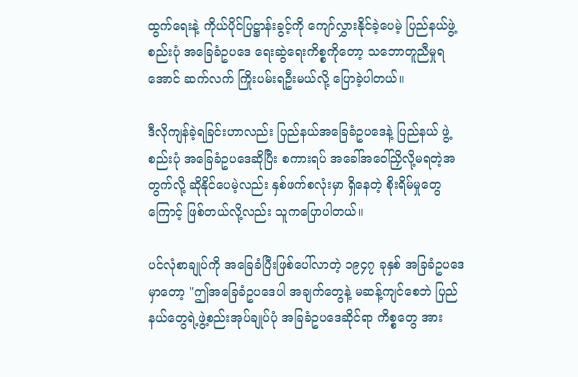ထွက်ရေးနဲ့ ကိုယ်ပိုင်ပြဋ္ဌာန်းခွင့်ကို ကျော်လွှားနိုင်ခဲ့ပေမဲ့ ပြည်နယ်ဖွဲ့စည်းပုံ အခြေခံဥပဒေ ရေးဆွဲရေးကိစ္စကိုတော့ သဘောတူညီမှုရအောင် ဆက်လက် ကြိုးပမ်းရဦးမယ်လို့ ပြောခဲ့ပါတယ်။

ဒီလိုကျန်ခဲ့ရခြင်းဟာလည်း ပြည်နယ်အခြေခံဥပဒေနဲ့ ပြည်နယ် ဖွဲ့စည်းပုံ အခြေခံဥပဒေဆိုပြီး စကားရပ် အခေါ်အဝေါ်ညှိလို့မရတဲ့အတွက်လို့ ဆိုနိုင်ပေမဲ့လည်း နှစ်ဖက်စလုံးမှာ ရှိနေတဲ့ စိုးရိမ်မှုတွေကြောင့် ဖြစ်တယ်လို့လည်း သူကပြောပါတယ်။

ပင်လုံစာချုပ်ကို အခြေခံပြီးဖြစ်ပေါ်လာတဲ့ ၁၉၄၇ ခုနှစ် အခြခံဥပဒေမှာတော့ "ဤအခြေခံဥပဒေပါ အချက်တွေနဲ့ မဆန့်ကျင်စေဘဲ ပြည်နယ်တွေရဲ့ဖွဲ့စည်းအုပ်ချုပ်ပုံ အခြခံဥပဒေဆိုင်ရာ ကိစ္စတွေ အား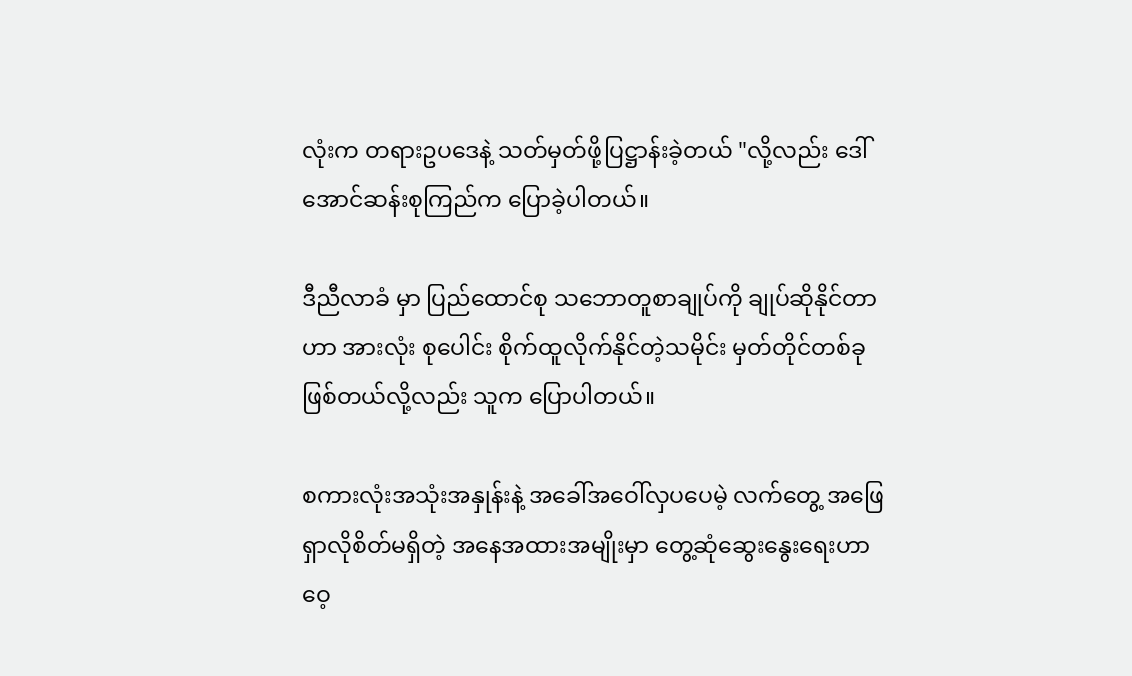လုံးက တရားဥပဒေနဲ့ သတ်မှတ်ဖို့ပြဋ္ဌာန်းခဲ့တယ် "လို့လည်း ဒေါ်အောင်ဆန်းစုကြည်က ပြောခဲ့ပါတယ်။

ဒီညီလာခံ မှာ ပြည်ထောင်စု သဘောတူစာချုပ်ကို ချုပ်ဆိုနိုင်တာဟာ အားလုံး စုပေါင်း စိုက်ထူလိုက်နိုင်တဲ့သမိုင်း မှတ်တိုင်တစ်ခု ဖြစ်တယ်လို့လည်း သူက ပြောပါတယ်။

စကားလုံးအသုံးအနှုန်းနဲ့ အခေါ်အဝေါ်လှပပေမဲ့ လက်တွေ့ အဖြေရှာလိုစိတ်မရှိတဲ့ အနေအထားအမျိုးမှာ တွေ့ဆုံဆွေးနွေးရေးဟာ ဝေ့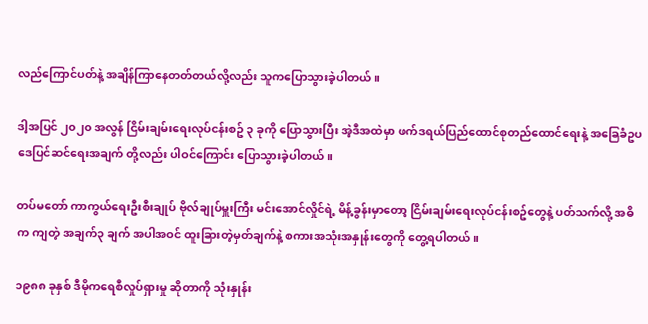လည်ကြောင်ပတ်နဲ့ အချိန်ကြာနေတတ်တယ်လို့လည်း သူကပြောသွားခဲ့ပါတယ်။

ဒါ့အပြင် ၂၀၂၀ အလွန် ငြိမ်းချမ်းရေးလုပ်ငန်းစဥ် ၃ ခုကို ပြောသွားပြီး အဲ့ဒီအထဲမှာ ဖက်ဒရယ်ပြည်ထောင်စုတည်ထောင်ရေးနဲ့ အခြေခံဥပဒေပြင်ဆင်ရေးအချက် တို့လည်း ပါဝင်ကြောင်း ပြောသွားခဲ့ပါတယ်။

တပ်မတော် ကာကွယ်ရေးဦးစီးချုပ် ဗိုလ်ချုပ်မှူးကြီး မင်းအောင်လှိုင်ရဲ့ မိန့်ခွန်းမှာတော့ ငြိမ်းချမ်းရေးလုပ်ငန်းစဥ်တွေနဲ့ ပတ်သက်လို့ အဓိက ကျတဲ့ အချက်၃ ချက် အပါအဝင် ထူးခြားတဲ့မှတ်ချက်နဲ့ စကားအသုံးအနှုန်းတွေကို တွေ့ရပါတယ်။

၁၉၈၈ ခုနှစ် ဒီမိုကရေစီလှုပ်ရှားမှု ဆိုတာကို သုံးနှုန်း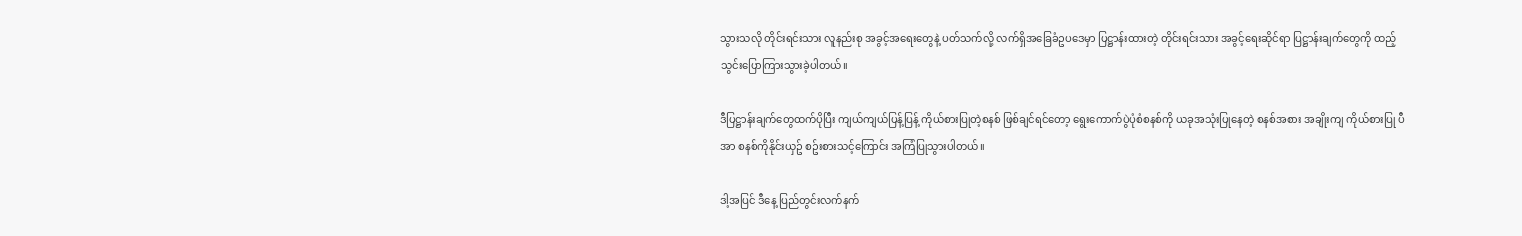သွားသလို တိုင်းရင်းသား လူနည်းစု အခွင့်အရေးတွေနဲ့ ပတ်သက်လို့ လက်ရှိအခြေခံဥပဒေမှာ ပြဋ္ဌာန်းထားတဲ့ တိုင်းရင်းသား အခွင့်ရေးဆိုင်ရာ ပြဋ္ဌာန်းချက်တွေကို ထည့်သွင်းပြောကြားသွားခဲ့ပါတယ်။

ဒီပြဋ္ဌာန်းချက်တွေထက်ပိုပြီး ကျယ်ကျယ်ပြန့်ပြန့် ကိုယ်စားပြုတဲ့စနစ် ဖြစ်ချင်ရင်တော့ ရွေးကောက်ပွဲပုံစံစနစ်ကို ယခုအသုံးပြုနေတဲ့ စနစ်အစား အချိုးကျ ကိုယ်စားပြု ပီအာ စနစ်ကိုနိုင်းယှဥ် စဥ်းစားသင့်ကြောင်း အကြံပြုသွားပါတယ်။

ဒါ့အပြင် ဒီနေ့ ပြည်တွင်းလက်နက်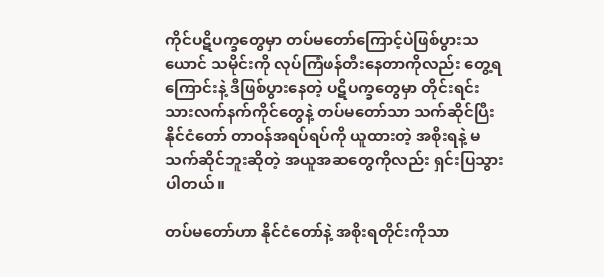ကိုင်ပဋိပက္ခတွေမှာ တပ်မတော်ကြောင့်ပဲဖြစ်ပွားသယောင် သမိုင်းကို လုပ်ကြံဖန်တီးနေတာကိုလည်း တွေ့ရကြောင်းနဲ့ ဒီဖြစ်ပွားနေတဲ့ ပဋိပက္ခတွေမှာ တိုင်းရင်းသားလက်နက်ကိုင်တွေနဲ့ တပ်မတော်သာ သက်ဆိုင်ပြီး နိုင်ငံတော် တာဝန်အရပ်ရပ်ကို ယူထားတဲ့ အစိုးရနဲ့ မသက်ဆိုင်ဘူးဆိုတဲ့ အယူအဆတွေကိုလည်း ရှင်းပြသွားပါတယ်။

တပ်မတော်ဟာ နိုင်ငံတော်နဲ့ အစိုးရတိုင်းကိုသာ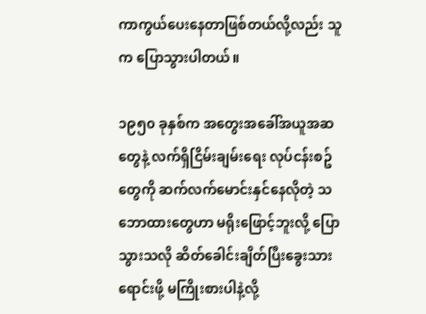ကာကွယ်ပေးနေတာဖြစ်တယ်လို့လည်း သူက ပြောသွားပါတယ်။

၁၉၅၀ ခုနှစ်က အတွေးအခေါ်အယူအဆတွေနဲ့ လက်ရှိငြိမ်းချမ်းရေး လုပ်ငန်းစဥ်တွေကို ဆက်လက်မောင်းနှင်နေလိုတဲ့ သဘောထားတွေဟာ မရိုးဖြောင့်ဘူးလို့ ပြောသွားသလို ဆိတ်ခေါင်းချိတ်ပြီးခွေးသားရောင်းဖို့ မကြိုးစားပါနဲ့လို့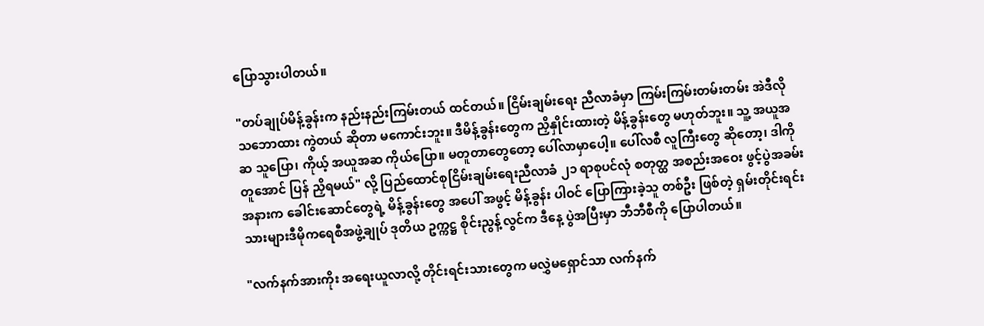ပြောသွားပါတယ်။

"တပ်ချုပ်မိန့်ခွန်းက နည်းနည်းကြမ်းတယ် ထင်တယ်။ ငြိမ်းချမ်းရေး ညီလာခံမှာ ကြမ်းကြမ်းတမ်းတမ်း အဲဒီလို သဘောထား ကွဲတယ် ဆိုတာ မကောင်းဘူး။ ဒီမိန့်ခွန်းတွေက ညှိနှိုင်းထားတဲ့ မိန့်ခွန်းတွေ မဟုတ်ဘူး။ သူ့ အယူအဆ သူပြော၊ ကိုယ့် အယူအဆ ကိုယ်ပြော။ မတူတာတွေတော့ ပေါ်လာမှာပေါ့။ ပေါ်လစီ လူကြီးတွေ ဆိုတော့၊ ဒါကို တူအောင် ပြန် ညှိရမယ်" လို့ ပြည်ထောင်စုငြိမ်းချမ်းရေးညီလာခံ ၂၁ ရာစုပင်လုံ စတုတ္ထ အစည်းအဝေး ဖွင့်ပွဲအခမ်းအနားက ခေါင်းဆောင်တွေရဲ့ မိန့်ခွန်းတွေ အပေါ် အဖွင့် မိန့်ခွန်း ပါဝင် ပြောကြားခဲ့သူ တစ်ဦး ဖြစ်တဲ့ ရှမ်းတိုင်းရင်းသားများဒီမိုကရေစီအဖွဲ့ချုပ် ဒုတိယ ဥက္ကဋ္ဌ စိုင်းညွန့်လွင်က ဒီနေ့ ပွဲအပြီးမှာ ဘီဘီစီကို ပြောပါတယ်။

"လက်နက်အားကိုး အရေးယူလာလို့ တိုင်းရင်းသားတွေက မလွှဲမရှောင်သာ လက်နက်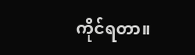ကိုင်ရတာ။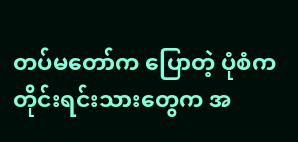တပ်မတော်က ပြောတဲ့ ပုံစံက တိုင်းရင်းသားတွေက အ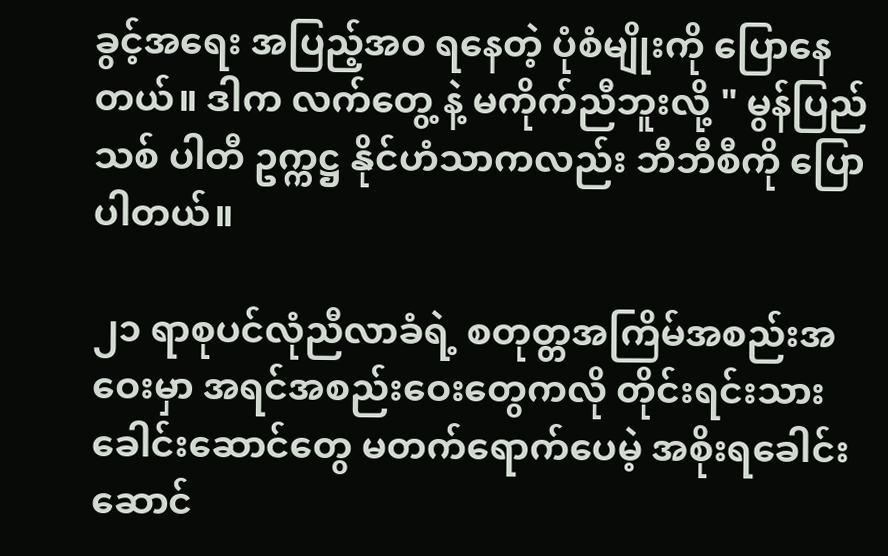ခွင့်အရေး အပြည့်အဝ ရနေတဲ့ ပုံစံမျိုးကို ပြောနေတယ်။ ဒါက လက်တွေ့ နဲ့ မကိုက်ညီဘူးလို့ " မွန်ပြည်သစ် ပါတီ ဥက္ကဋ္ဌ နိုင်ဟံသာကလည်း ဘီဘီစီကို ပြောပါတယ်။

၂၁ ရာစုပင်လုံညီလာခံရဲ့ စတုတ္တအကြိမ်အစည်းအဝေးမှာ အရင်အစည်းဝေးတွေကလို တိုင်းရင်းသား ခေါင်းဆောင်တွေ မတက်ရောက်ပေမဲ့ အစိုးရခေါင်းဆောင်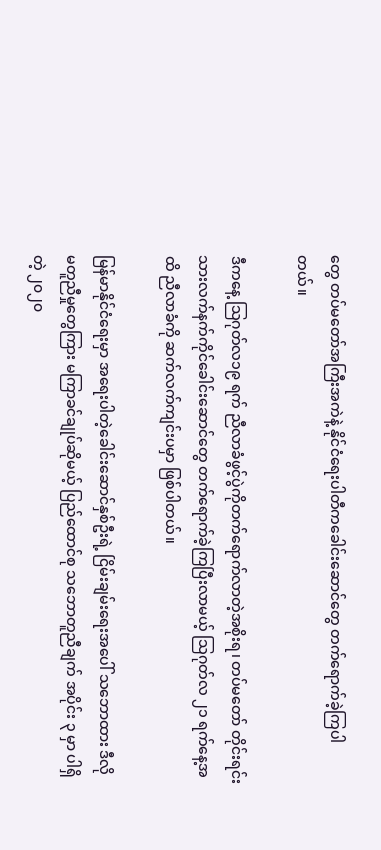တွေ တပ်မတော်အကြီးအကဲနဲ့ နိုင်ငံရေးပါတီကခေါင်းဆောင်တွေ တက်ရောက်ခဲ့ကြပါတယ်။

ဒီကနေ့ သြဂုတ်လ၁၉ ရက် ညီလာခံဖွင့်ပွဲကိုတက်ရောက်လာတဲ့အစိုးရ၊ တပ်မတော် တိုင်းရင်းသားလက်နက်ကိုင်ခေါင်းဆောင်တွေ တက်ရောက်ခဲ့ကြပြီးလာမယ့် သြဂုတ်လ ၂၁ ရက်နေ့အထိ ညီလာခံကို ဆက်လက်ကျင်းပမှာ ဖြစ်ပါတယ်။

မြန်မာနိုင်ငံရေးမှာ အရေးပါတဲ့ခေါင်းဆောင်နှစ်ဦးရဲ့ ငြိမ်းချမ်းရေးအပေါ် သဘောထား ဒီလိုမတူညီမှုတွေကြား မကြာခင်ချုပ်ဆိုမယ့် ပြည်ထောင်စု သဘောတူညီချက် အပိုင်း ၃ မှာ ပါရှိတဲ့ ၂၀၂၀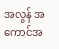အလွန် အကောင်အ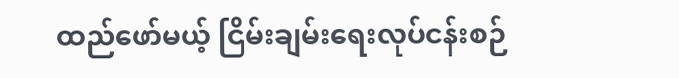ထည်ဖော်မယ့် ငြိမ်းချမ်းရေးလုပ်ငန်းစဉ်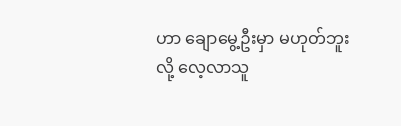ဟာ ချောမွေ့ဦးမှာ မဟုတ်ဘူးလို့ လေ့လာသူ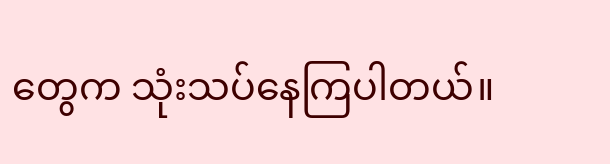တွေက သုံးသပ်နေကြပါတယ်။